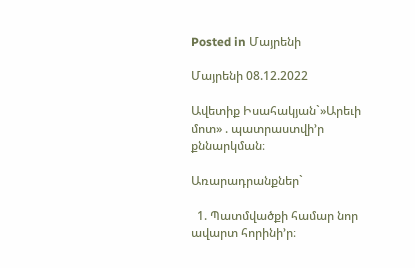Posted in Մայրենի

Մայրենի 08.12.2022

Ավետիք Իսահակյան`»Արեւի մոտ» . պատրաստվի’ր քննարկման։

Առարադրանքներ`

  1. Պատմվածքի համար նոր ավարտ հորինի’ր։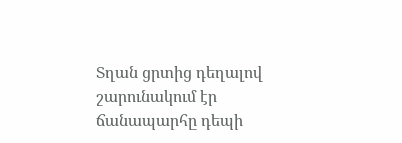Տղան ցրտից դեղալով շարունակում էր ճանապարհը դեպի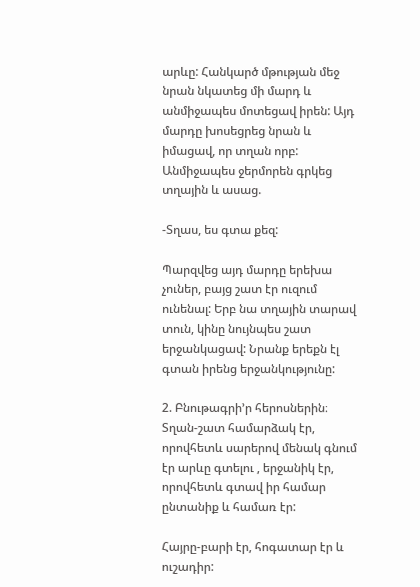արևը: Հանկարծ մթության մեջ նրան նկատեց մի մարդ և անմիջապես մոտեցավ իրեն: Այդ մարդը խոսեցրեց նրան և իմացավ, որ տղան որբ: Անմիջապես ջերմորեն գրկեց տղային և ասաց.

-Տղաս, ես գտա քեզ:

Պարզվեց այդ մարդը երեխա չուներ, բայց շատ էր ուզում ունենալ: Երբ նա տղային տարավ տուն, կինը նույնպես շատ երջանկացավ: Նրանք երեքն էլ գտան իրենց երջանկությունը:

2. Բնութագրի’ր հերոսներին։
Տղան-շատ համարձակ էր, որովհետև սարերով մենակ գնում էր արևը գտելու , երջանիկ էր, որովհետև գտավ իր համար ընտանիք և համառ էր:

Հայրը-բարի էր, հոգատար էր և ուշադիր: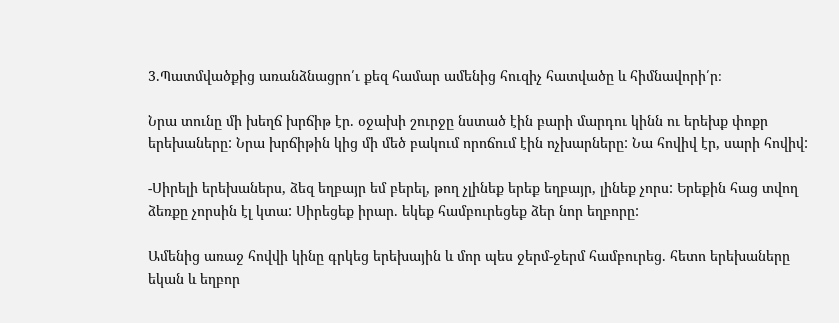3.Պատմվածքից առանձնացրո՛ւ քեզ համար ամենից հուզիչ հատվածը և հիմնավորի՛ր։

Նրա տունը մի խեղճ խրճիթ էր. օջախի շուրջը նստած էին բարի մարդու կինն ու երեխք փոքր երեխաները: Նրա խրճիթին կից մի մեծ բակում որոճում էին ոչխարները: Նա հովիվ էր, սարի հովիվ:

-Սիրելի երեխաներս, ձեզ եղբայր եմ բերել, թող չլինեք երեք եղբայր, լինեք չորս: Երեքին հաց տվող ձեռքը չորսին էլ կտա: Սիրեցեք իրար. եկեք համբուրեցեք ձեր նոր եղբորը:

Ամենից առաջ հովվի կինը գրկեց երեխային և մոր պես ջերմ-ջերմ համբուրեց. հետո երեխաները եկան և եղբոր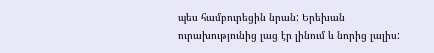պես համբուրեցին նրան: Երեխան ուրախությունից լաց էր լինում և նորից լալիս: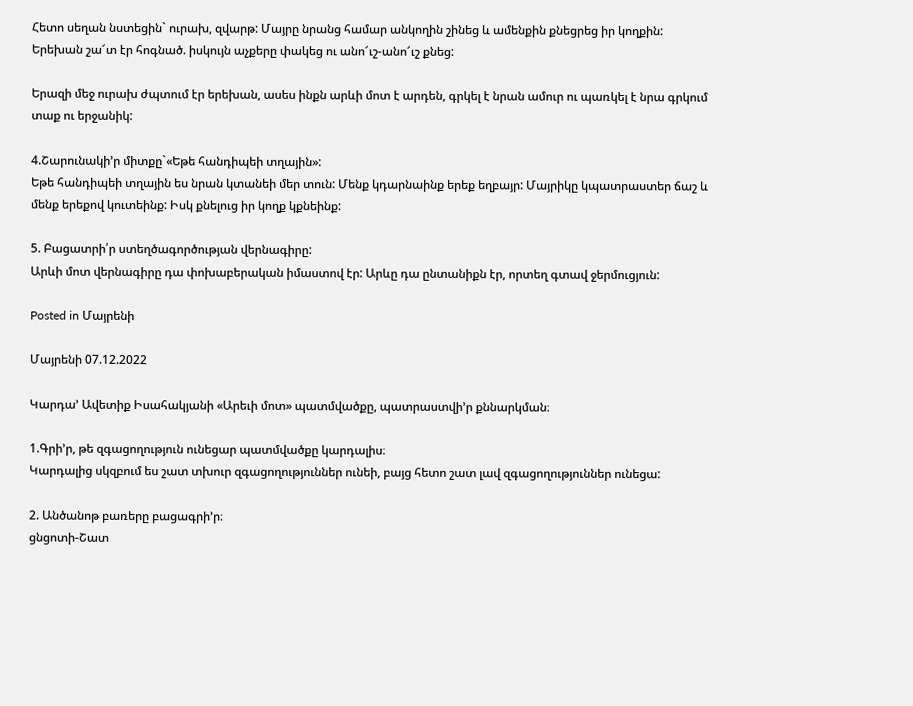Հետո սեղան նստեցին` ուրախ, զվարթ: Մայրը նրանց համար անկողին շինեց և ամենքին քնեցրեց իր կողքին: Երեխան շա՜տ էր հոգնած. իսկույն աչքերը փակեց ու անո՜ւշ-անո՜ւշ քնեց:

Երազի մեջ ուրախ ժպտում էր երեխան, ասես ինքն արևի մոտ է արդեն, գրկել է նրան ամուր ու պառկել է նրա գրկում տաք ու երջանիկ:

4.Շարունակի’ր միտքը`«Եթե հանդիպեի տղային»:
Եթե հանդիպեի տղային ես նրան կտանեի մեր տուն: Մենք կդարնաինք երեք եղբայր: Մայրիկը կպատրաստեր ճաշ և մենք երեքով կուտեինք: Իսկ քնելուց իր կողք կքնեինք:

5. Բացատրի՛ր ստեղծագործության վերնագիրը:
Արևի մոտ վերնագիրը դա փոխաբերական իմաստով էր: Արևը դա ընտանիքն էր, որտեղ գտավ ջերմուցյուն:

Posted in Մայրենի

Մայրենի 07.12.2022

Կարդա’ Ավետիք Իսահակյանի «Արեւի մոտ» պատմվածքը, պատրաստվի’ր քննարկման։

1.Գրի’ր, թե զգացողություն ունեցար պատմվածքը կարդալիս։
Կարդալից սկզբում ես շատ տխուր զգացողություններ ունեի, բայց հետո շատ լավ զգացողություններ ունեցա:

2. Անծանոթ բառերը բացագրի’ր։
ցնցոտի-Շատ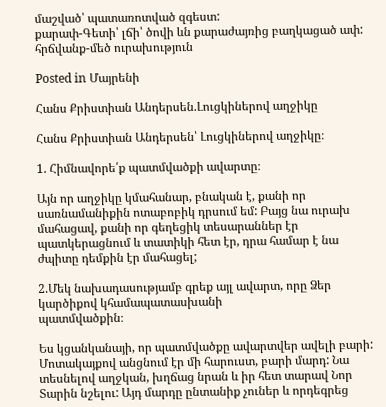մաշված՝ պատառոտված զգեստ:
քարափ-Գետի՝ լճի՝ ծովի ևն քարաժայռից բաղկացած ափ:
հրճվանք-մեծ ուրախություն

Posted in Մայրենի

Հանս Քրիստիան Անդերսեն.Լուցկիներով աղջիկը

Հանս Քրիստիան Անդերսեն՝ Լուցկիներով աղջիկը։

1. Հիմնավորե՛ք պատմվածքի ավարտը։

Այն որ աղջիկը կմահանար, բնական է, քանի որ սառնամանիքին ոտաբոբիկ դրսում եմ: Բայց նա ուրախ մահացավ, քանի որ գեղեցիկ տեսարաններ էր պատկերացնում և տատիկի հետ էր, դրա համար է նա ժպիտը դեմքին էր մահացել;

2.Մեկ նախադասությամբ գրեք այլ ավարտ, որը Ձեր կարծիքով կհամապատասխանի
պատմվածքին։

Ես կցանկանայի, որ պատմվածքը ավարտվեր ավելի բարի: Մոտակայքով անցնում էր մի հարուստ, բարի մարդ: Նա տեսնելով աղջկան, խղճաց նրան և իր հետ տարավ Նոր Տարին նշելու: Այդ մարդը ընտանիք չուներ և որդեգրեց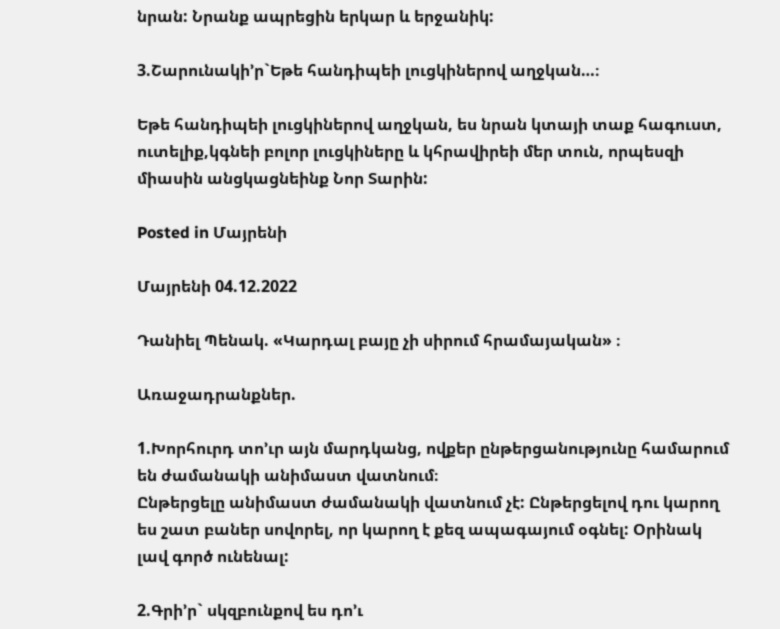նրան: Նրանք ապրեցին երկար և երջանիկ:

3.Շարունակի’ր`Եթե հանդիպեի լուցկիներով աղջկան…։

Եթե հանդիպեի լուցկիներով աղջկան, ես նրան կտայի տաք հագուստ, ուտելիք,կգնեի բոլոր լուցկիները և կհրավիրեի մեր տուն, որպեսզի միասին անցկացնեինք Նոր Տարին:

Posted in Մայրենի

Մայրենի 04.12.2022

Դանիել Պենակ. «Կարդալ բայը չի սիրում հրամայական» ։

Առաջադրանքներ.

1.Խորհուրդ տո’ւր այն մարդկանց, ովքեր ընթերցանությունը համարում են ժամանակի անիմաստ վատնում։
Ընթերցելը անիմաստ ժամանակի վատնում չէ: Ընթերցելով դու կարող ես շատ բաներ սովորել, որ կարող է քեզ ապագայում օգնել: Օրինակ լավ գործ ունենալ:

2.Գրի’ր` սկզբունքով ես դո’ւ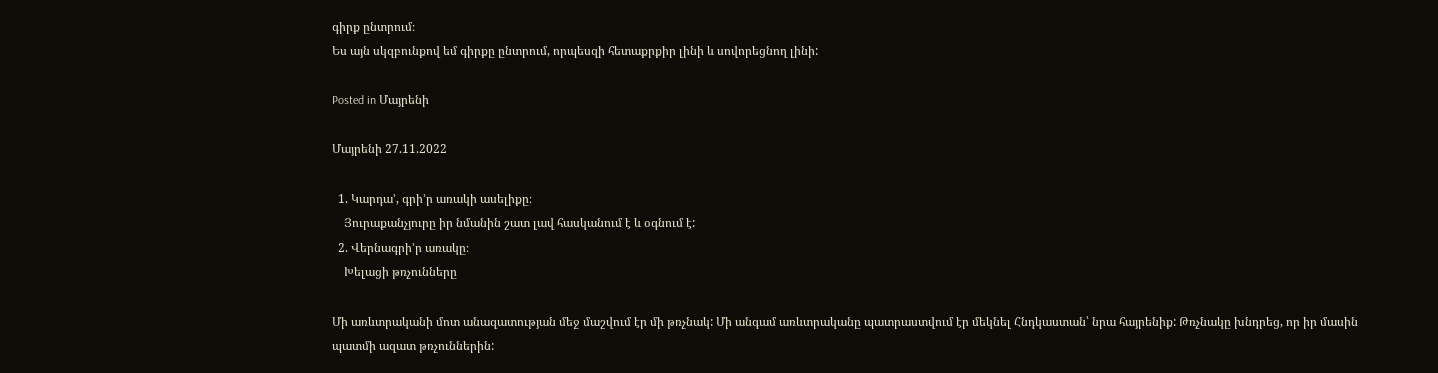գիրք ընտրում։
Ես այն սկզբունքով եմ գիրքը ընտրում, որպեսզի հետաքրքիր լինի և սովորեցնող լինի:

Posted in Մայրենի

Մայրենի 27.11.2022

  1. Կարդա’, գրի’ր առակի ասելիքը։
    Յուրաքանչյուրը իր նմանին շատ լավ հասկանում է և օգնում է:
  2. Վերնագրի’ր առակը։
    Խելացի թռչունները

Մի առևտրականի մոտ անազատության մեջ մաշվում էր մի թռչնակ: Մի անգամ առևտրականը պատրաստվում էր մեկնել Հնդկաստան՝ նրա հայրենիք: Թռչնակը խնդրեց, որ իր մասին պատմի ազատ թռչուններին: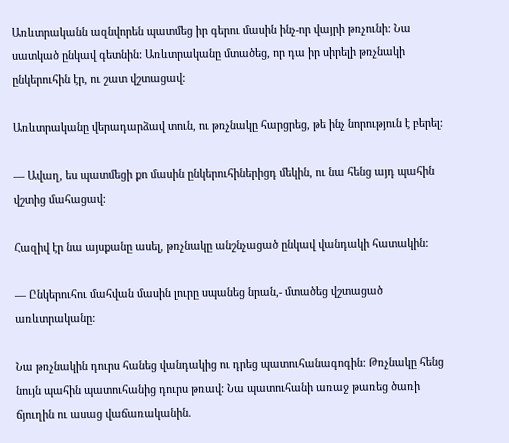Առևտրականն ազնվորեն պատմեց իր գերու մասին ինչ-որ վայրի թռչունի: Նա սատկած ընկավ գետնին: Առևտրականը մտածեց, որ դա իր սիրելի թռչնակի ընկերուհին էր, ու շատ վշտացավ:

Առևտրականը վերադարձավ տուն, ու թռչնակը հարցրեց, թե ինչ նորություն է բերել:

— Ավաղ, ես պատմեցի քո մասին ընկերուհիներիցդ մեկին, ու նա հենց այդ պահին վշտից մահացավ:

Հազիվ էր նա այսքանը ասել, թռչնակը անշնչացած ընկավ վանդակի հատակին:

— Ընկերուհու մահվան մասին լուրը սպանեց նրան,- մտածեց վշտացած առևտրականը:

Նա թռչնակին դուրս հանեց վանդակից ու դրեց պատուհանագոգին: Թռչնակը հենց նույն պահին պատուհանից դուրս թռավ: Նա պատուհանի առաջ թառեց ծառի ճյուղին ու ասաց վաճառականին.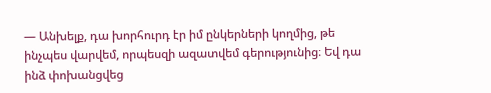— Անխելք, դա խորհուրդ էր իմ ընկերների կողմից, թե ինչպես վարվեմ, որպեսզի ազատվեմ գերությունից։ Եվ դա ինձ փոխանցվեց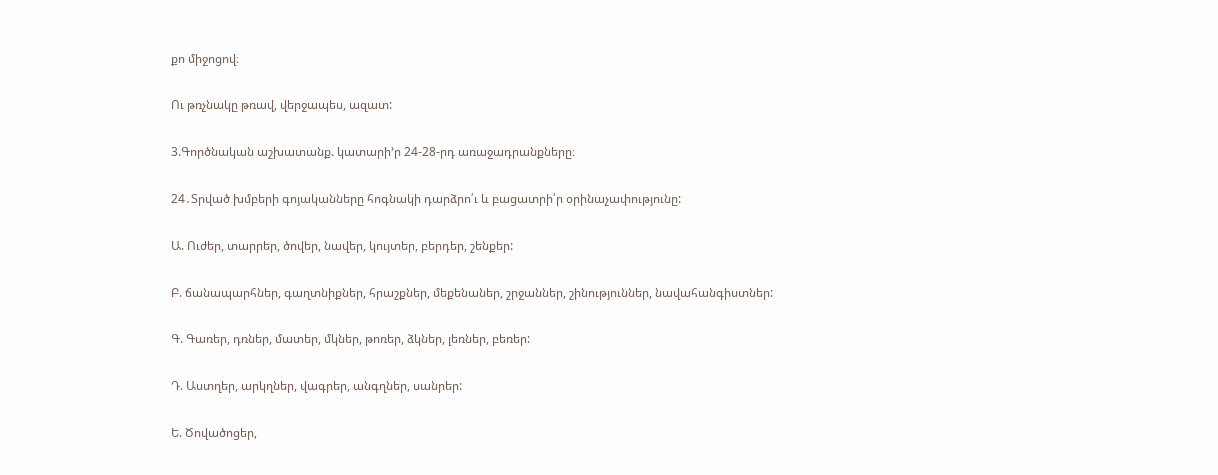քո միջոցով։

Ու թռչնակը թռավ, վերջապես, ազատ:

3.Գործնական աշխատանք. կատարի’ր 24-28-րդ առաջադրանքները։

24․Տրված խմբերի գոյականները հոգնակի դարձրո՛ւ և բացատրի՛ր օրինաչափությունը:

Ա. Ուժեր, տարրեր, ծովեր, նավեր, կույտեր, բերդեր, շենքեր:

Բ. ճանապարհներ, գաղտնիքներ, հրաշքներ, մեքենաներ, շրջաններ, շինություններ, նավահանգիստներ:

Գ. Գառեր, դռներ, մատեր, մկներ, թոռեր, ձկներ, լեռներ, բեռեր:

Դ. Աստղեր, արկղներ, վագրեր, անգղներ, սանրեր:

Ե. Ծովածոցեր,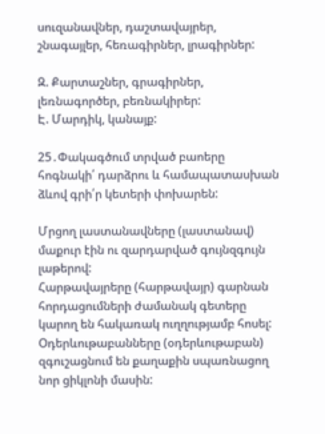սուզանավներ, դաշտավայրեր, շնագայլեր, հեռագիրներ, լրագիրներ:

Զ. Քարտաշներ, գրագիրներ, լեռնագործեր, բեռնակիրեր:
Է. Մարդիկ, կանայք:

25․Փակագծում տրված բաոերը հոգնակի՛ դարձրու և համապատասխան ձևով գրի՛ր կետերի փոխարեն:

Մրցող լաստանավները (լաստանավ) մաքուր էին ու զարդարված գույնզգույն լաթերով:
Հարթավայրերը (հարթավայր) գարնան հորդացումների ժամանակ գետերը կարող են հակառակ ուղղությամբ հոսել:
Օդերևութաբանները (օդերևութաբան) զգուշացնում են քաղաքին սպառնացող նոր ցիկլոնի մասին: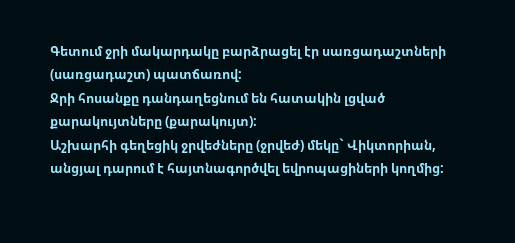Գետում ջրի մակարդակը բարձրացել էր սառցադաշտների (սառցադաշտ) պատճառով:
Ջրի հոսանքը դանդաղեցնում են հատակին լցված քարակույտները (քարակույտ):
Աշխարհի գեղեցիկ ջրվեժները (ջրվեժ) մեկը` Վիկտորիան, անցյալ դարում է հայտնագործվել եվրոպացիների կողմից: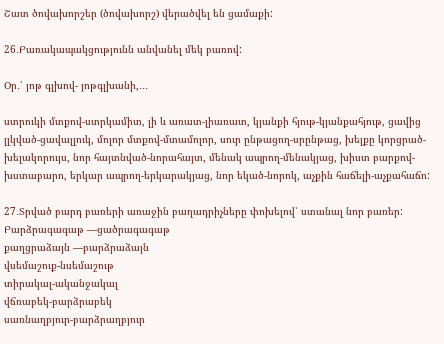Շատ ծովախորշեր (ծովախորշ) վերածվել են ցամաքի:

26․Բառակապակցությունն անվանել մեկ բառով:

Օր․՝ յոթ գլխով- յոթգլխանի,․․․

ստրուկի մտքով-ստրկամիտ, լի և առատ-լիառատ, կյանքի հյութ-կյանքահյութ, ցավից լլկված-ցավալլուկ, մոլոր մտքով-մտամոլոր, սուր ընթացող-սրընթաց, խելքը կորցրած-խելակորույս, նոր հայտնված-նորահայտ, մենակ ապրող-մենակյաց, խիստ բարքով-խստաբարո, երկար ապրող-երկարակյաց, նոր եկած-նորոկ, աչքին հաճելի-աչքահաճո:

27․Տրված բարդ բառերի առաջին բաղադրիչները փոխելով՝ ստանալ նոր բառեր:
Բարձրագագաթ —ցածրագագաթ
քաղցրաձայն —բարձրաձայն
վսեմաշուք-նսեմաշութ
տիրակալ-ականջակալ
վճռաբեկ-բարձրաբեկ
սառնաղբյուր-բարձրաղբյուր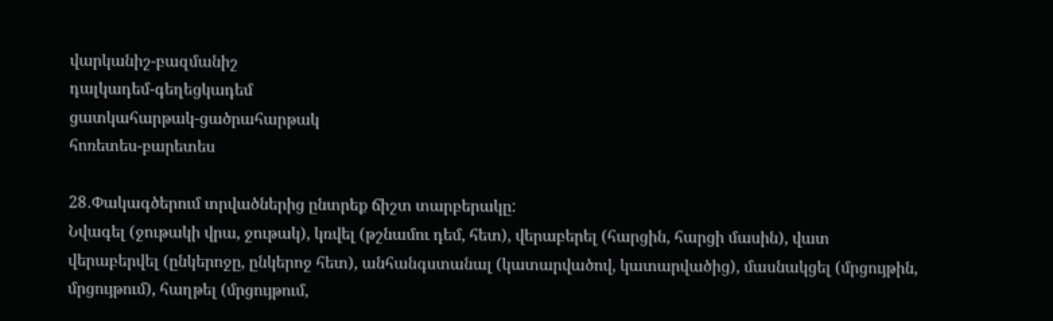վարկանիշ-բազմանիշ
դալկադեմ-գեղեցկադեմ
ցատկահարթակ-ցածրահարթակ
հոռետես-բարետես

28․Փակագծերում տրվածներից ընտրեք ճիշտ տարբերակը:
Նվագել (ջութակի վրա, ջութակ), կռվել (թշնամու դեմ, հետ), վերաբերել (հարցին, հարցի մասին), վատ վերաբերվել (ընկերոջը, ընկերոջ հետ), անհանգստանալ (կատարվածով, կատարվածից), մասնակցել (մրցույթին, մրցույթում), հաղթել (մրցույթում,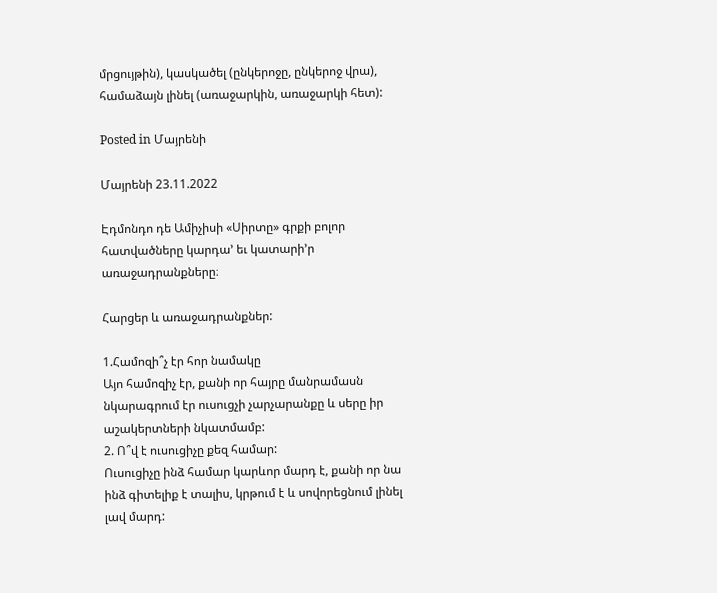մրցույթին), կասկածել (ընկերոջը, ընկերոջ վրա), համաձայն լինել (առաջարկին, առաջարկի հետ):

Posted in Մայրենի

Մայրենի 23.11.2022

Էդմոնդո դե Ամիչիսի «Սիրտը» գրքի բոլոր հատվածները կարդա’ եւ կատարի’ր առաջադրանքները։

Հարցեր և առաջադրանքներ:

1.Համոզի՞չ էր հոր նամակը
Այո համոզիչ էր, քանի որ հայրը մանրամասն նկարագրում էր ուսուցչի չարչարանքը և սերը իր աշակերտների նկատմամբ:
2. Ո՞վ է ուսուցիչը քեզ համար:
Ուսուցիչը ինձ համար կարևոր մարդ է, քանի որ նա ինձ գիտելիք է տալիս, կրթում է և սովորեցնում լինել լավ մարդ: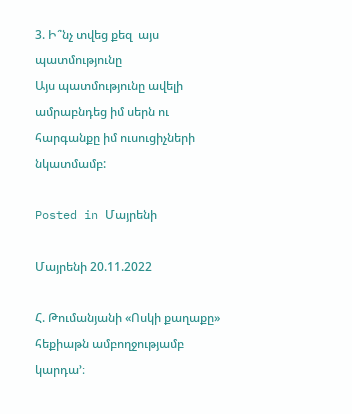3. Ի՞նչ տվեց քեզ  այս պատմությունը
Այս պատմությունը ավելի ամրաբնդեց իմ սերն ու հարգանքը իմ ուսուցիչների նկատմամբ:

Posted in Մայրենի

Մայրենի 20.11.2022

Հ. Թումանյանի «Ոսկի քաղաքը»  հեքիաթն ամբողջությամբ կարդա’։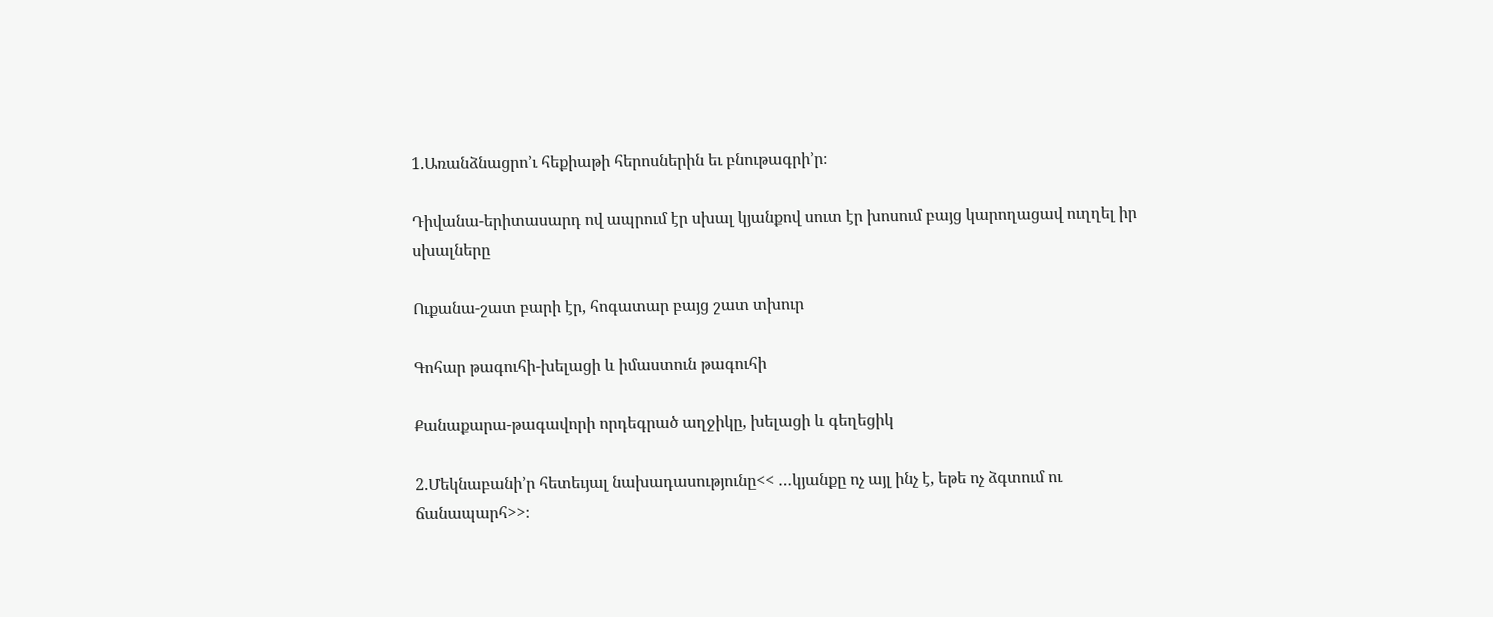1.Առանձնացրո’ւ հեքիաթի հերոսներին եւ բնութագրի’ր։

Դիվանա-երիտասարդ ով ապրում էր սխալ կյանքով սուտ էր խոսում բայց կարողացավ ուղղել իր սխալները

Ուքանա-շատ բարի էր, հոգատար բայց շատ տխուր

Գոհար թագուհի-խելացի և իմաստուն թագուհի

Քանաքարա-թագավորի որդեգրած աղջիկը, խելացի և գեղեցիկ

2.Մեկնաբանի’ր հետեւյալ նախադասությունը<< …կյանքը ոչ այլ ինչ է, եթե ոչ ձգտում ու ճանապարհ>>։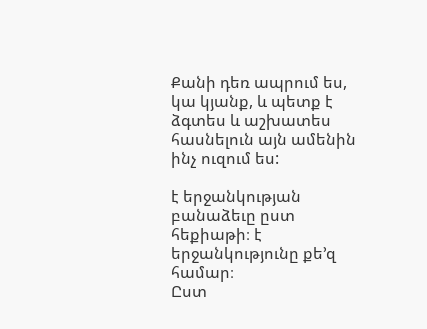Քանի դեռ ապրում ես, կա կյանք, և պետք է ձգտես և աշխատես հասնելուն այն ամենին ինչ ուզում ես:

է երջանկության բանաձեւը ըստ հեքիաթի։ է երջանկությունը քե’զ համար։
Ըստ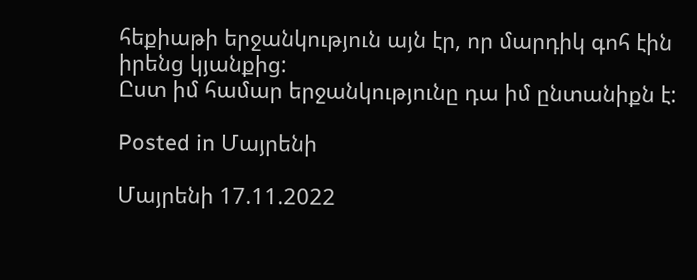հեքիաթի երջանկություն այն էր, որ մարդիկ գոհ էին իրենց կյանքից:
Ըստ իմ համար երջանկությունը դա իմ ընտանիքն է:

Posted in Մայրենի

Մայրենի 17.11.2022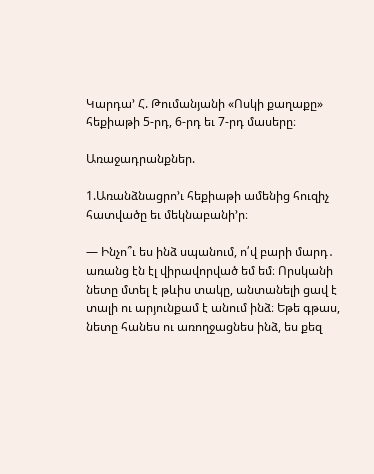Կարդա’ Հ. Թումանյանի «Ոսկի քաղաքը» հեքիաթի 5-րդ, 6-րդ եւ 7-րդ մասերը։

Առաջադրանքներ.

1.Առանձնացրո’ւ հեքիաթի ամենից հուզիչ հատվածը եւ մեկնաբանի’ր։

— Ինչո՞ւ ես ինձ սպանում, ո՛վ բարի մարդ․ առանց էն էլ վիրավորված եմ եմ։ Որսկանի նետը մտել է թևիս տակը, անտանելի ցավ է տալի ու արյունքամ է անում ինձ։ Եթե գթաս, նետը հանես ու առողջացնես ինձ, ես քեզ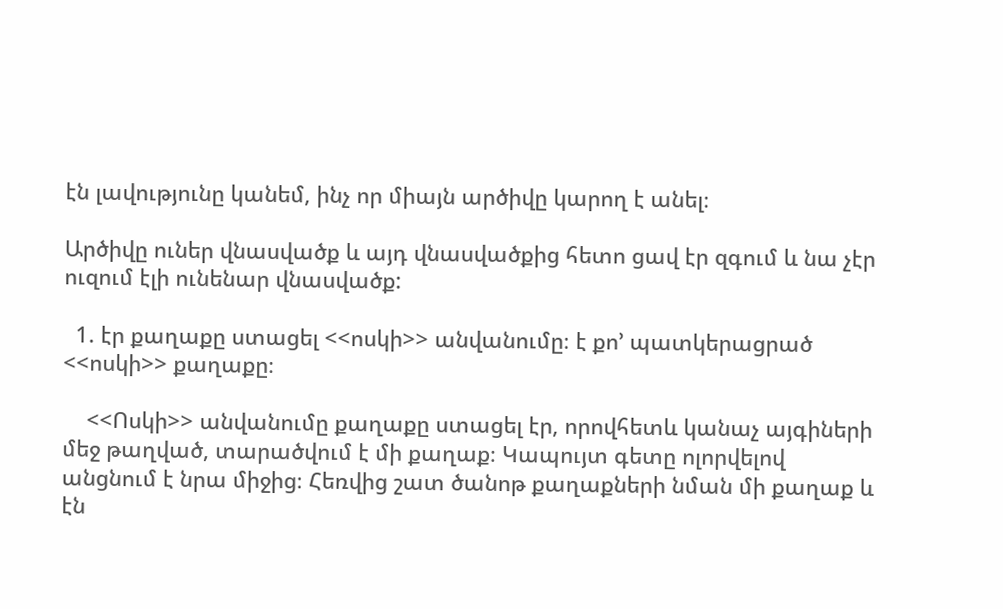էն լավությունը կանեմ, ինչ որ միայն արծիվը կարող է անել։

Արծիվը ուներ վնասվածք և այդ վնասվածքից հետո ցավ էր զգում և նա չէր ուզում էլի ունենար վնասվածք:

  1. էր քաղաքը ստացել <<ոսկի>> անվանումը։ է քո’ պատկերացրած <<ոսկի>> քաղաքը։

    <<Ոսկի>> անվանումը քաղաքը ստացել էր, որովհետև կանաչ այգիների մեջ թաղված, տարածվում է մի քաղաք։ Կապույտ գետը ոլորվելով անցնում է նրա միջից։ Հեռվից շատ ծանոթ քաղաքների նման մի քաղաք և էն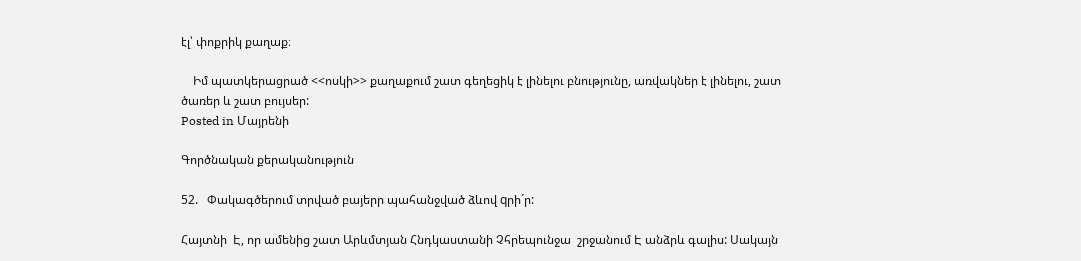էլ՝ փոքրիկ քաղաք։

    Իմ պատկերացրած <<ոսկի>> քաղաքում շատ գեղեցիկ է լինելու բնությունը, առվակներ է լինելու, շատ ծառեր և շատ բույսեր:
Posted in Մայրենի

Գործնական քերականություն

52.   Փակագծերում տրված բայերր պահանջված ձևով qրի´ր:

Հայտնի  Է, որ ամենից շատ Արևմտյան Հնդկաստանի Չհրեպունջա  շրջանում Է անձրև գալիս: Սակայն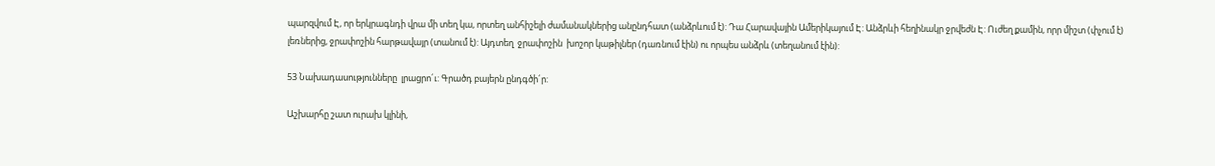պարզվում Է, որ երկրագնդի վրա մի տեղ կա, որտեղ անհիշելի ժամանակներից անընդհատ (անձրևում է): Դա Հարավային Ամերիկայում Է: Անձրևի հեղինակր ջրվեժն Է: Ուժեղ քամին, որր միշտ (փչում է) լեռներից, ջրափոշին հարթավայր (տանում է): Այդտեղ  ջրափոշին  խոշոր կաթիլներ (դառնում էին) ու որպես անձրև (տեղանում էին):

53 Նախադասությունները  լրացրո´ւ: Գրածդ բայերն ընդգծի´ր:

Աշխարհը շատ ուրախ կլինի,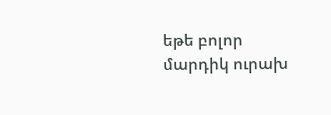եթե բոլոր մարդիկ ուրախ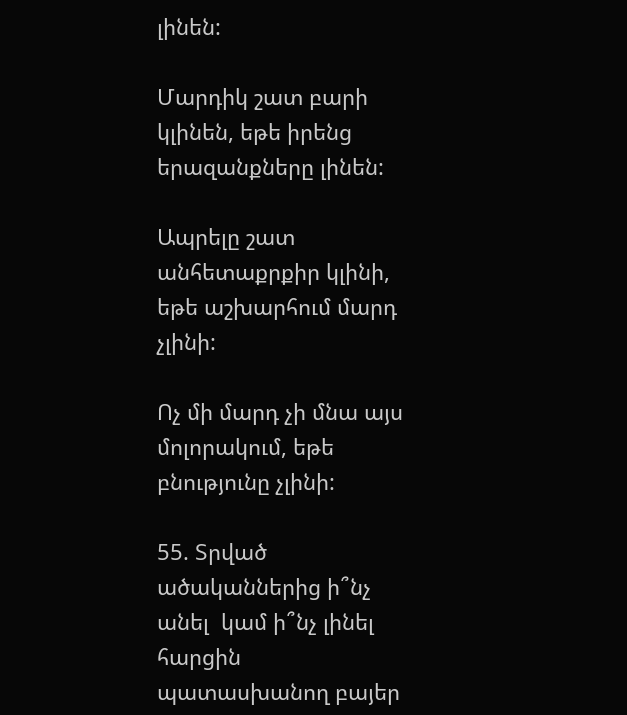լինեն:

Մարդիկ շատ բարի կլինեն, եթե իրենց երազանքները լինեն:

Ապրելը շատ անհետաքրքիր կլինի, եթե աշխարհում մարդ չլինի:

Ոչ մի մարդ չի մնա այս մոլորակում, եթե բնությունը չլինի:

55. Տրված ածականներից ի՞նչ անել  կամ ի՞նչ լինել հարցին պատասխանող բայեր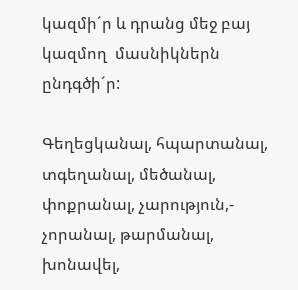կազմի´ր և դրանց մեջ բայ կազմող  մասնիկներն ընդգծի´ր:

Գեղեցկանալ, հպարտանալ,  տգեղանալ, մեծանալ, փոքրանալ, չարություն,- չորանալ, թարմանալ, խոնավել,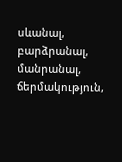սևանալ, բարձրանալ, մանրանալ, ճերմակություն,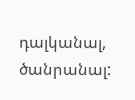դալկանալ, ծանրանալ: